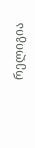რელიგია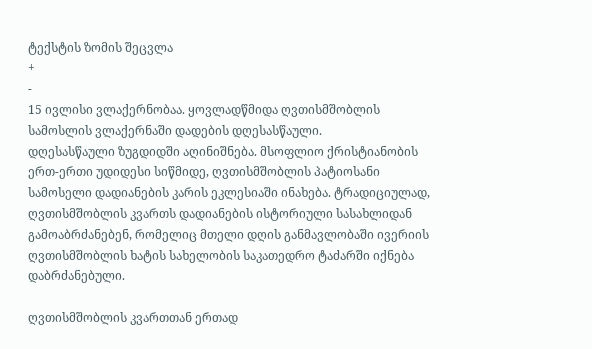ტექსტის ზომის შეცვლა
+
-
15 ივლისი ვლაქერნობაა. ყოვლადწმიდა ღვთისმშობლის სამოსლის ვლაქერნაში დადების დღესასწაული.
დღესასწაული ზუგდიდში აღინიშნება. მსოფლიო ქრისტიანობის ერთ-ერთი უდიდესი სიწმიდე, ღვთისმშობლის პატიოსანი სამოსელი დადიანების კარის ეკლესიაში ინახება. ტრადიციულად, ღვთისმშობლის კვართს დადიანების ისტორიული სასახლიდან გამოაბრძანებენ, რომელიც მთელი დღის განმავლობაში ივერიის ღვთისმშობლის ხატის სახელობის საკათედრო ტაძარში იქნება დაბრძანებული.

ღვთისმშობლის კვართთან ერთად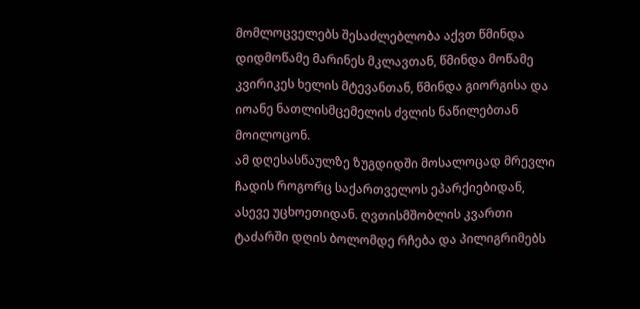მომლოცველებს შესაძლებლობა აქვთ წმინდა დიდმოწამე მარინეს მკლავთან, წმინდა მოწამე კვირიკეს ხელის მტევანთან, წმინდა გიორგისა და იოანე ნათლისმცემელის ძვლის ნაწილებთან მოილოცონ.
ამ დღესასწაულზე ზუგდიდში მოსალოცად მრევლი ჩადის როგორც საქართველოს ეპარქიებიდან, ასევე უცხოეთიდან. ღვთისმშობლის კვართი ტაძარში დღის ბოლომდე რჩება და პილიგრიმებს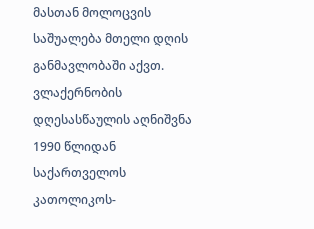მასთან მოლოცვის საშუალება მთელი დღის განმავლობაში აქვთ.
ვლაქერნობის დღესასწაულის აღნიშვნა 1990 წლიდან საქართველოს კათოლიკოს-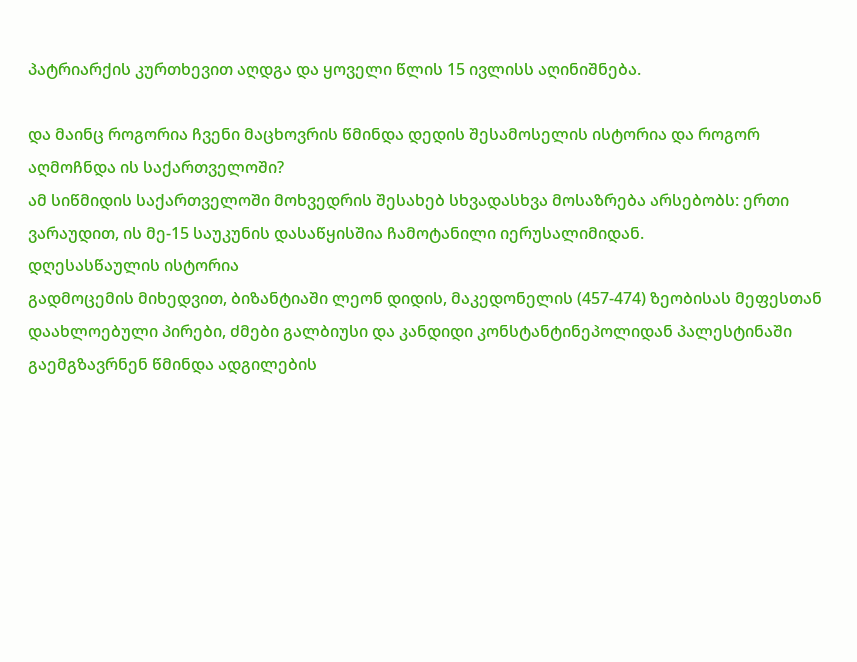პატრიარქის კურთხევით აღდგა და ყოველი წლის 15 ივლისს აღინიშნება.

და მაინც როგორია ჩვენი მაცხოვრის წმინდა დედის შესამოსელის ისტორია და როგორ აღმოჩნდა ის საქართველოში?
ამ სიწმიდის საქართველოში მოხვედრის შესახებ სხვადასხვა მოსაზრება არსებობს: ერთი ვარაუდით, ის მე-15 საუკუნის დასაწყისშია ჩამოტანილი იერუსალიმიდან.
დღესასწაულის ისტორია
გადმოცემის მიხედვით, ბიზანტიაში ლეონ დიდის, მაკედონელის (457-474) ზეობისას მეფესთან დაახლოებული პირები, ძმები გალბიუსი და კანდიდი კონსტანტინეპოლიდან პალესტინაში გაემგზავრნენ წმინდა ადგილების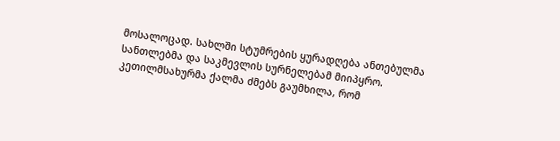მოსალოცად. სახლში სტუმრების ყურადღება ანთებულმა სანთლებმა და საკმევლის სურნელებამ მიიპყრო. კეთილმსახურმა ქალმა ძმებს გაუმხილა, რომ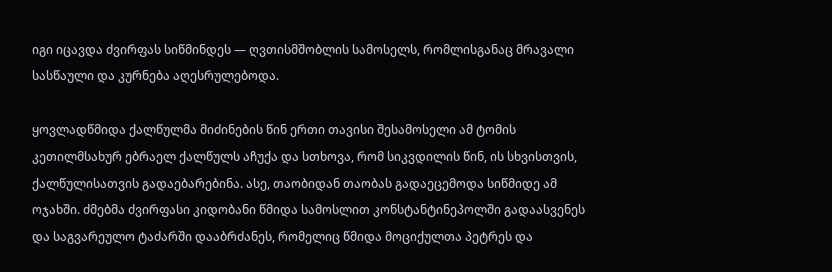იგი იცავდა ძვირფას სიწმინდეს — ღვთისმშობლის სამოსელს, რომლისგანაც მრავალი სასწაული და კურნება აღესრულებოდა.

ყოვლადწმიდა ქალწულმა მიძინების წინ ერთი თავისი შესამოსელი ამ ტომის კეთილმსახურ ებრაელ ქალწულს აჩუქა და სთხოვა, რომ სიკვდილის წინ, ის სხვისთვის, ქალწულისათვის გადაებარებინა. ასე, თაობიდან თაობას გადაეცემოდა სიწმიდე ამ ოჯახში. ძმებმა ძვირფასი კიდობანი წმიდა სამოსლით კონსტანტინეპოლში გადაასვენეს და საგვარეულო ტაძარში დააბრძანეს, რომელიც წმიდა მოციქულთა პეტრეს და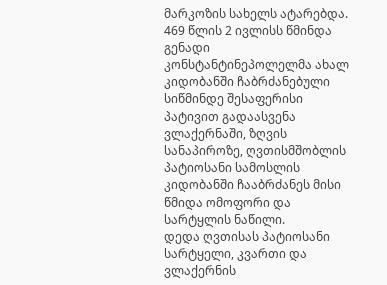მარკოზის სახელს ატარებდა.
469 წლის 2 ივლისს წმინდა გენადი კონსტანტინეპოლელმა ახალ კიდობანში ჩაბრძანებული სიწმინდე შესაფერისი პატივით გადაასვენა ვლაქერნაში, ზღვის სანაპიროზე, ღვთისმშობლის პატიოსანი სამოსლის კიდობანში ჩააბრძანეს მისი წმიდა ომოფორი და სარტყლის ნაწილი.
დედა ღვთისას პატიოსანი სარტყელი, კვართი და ვლაქერნის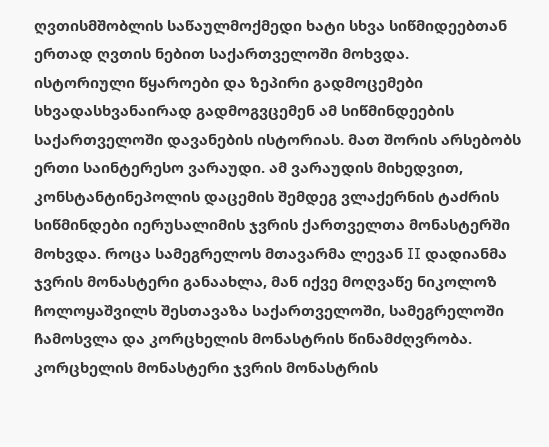ღვთისმშობლის საწაულმოქმედი ხატი სხვა სიწმიდეებთან ერთად ღვთის ნებით საქართველოში მოხვდა.
ისტორიული წყაროები და ზეპირი გადმოცემები სხვადასხვანაირად გადმოგვცემენ ამ სიწმინდეების საქართველოში დავანების ისტორიას. მათ შორის არსებობს ერთი საინტერესო ვარაუდი. ამ ვარაუდის მიხედვით, კონსტანტინეპოლის დაცემის შემდეგ ვლაქერნის ტაძრის სიწმინდები იერუსალიმის ჯვრის ქართველთა მონასტერში მოხვდა. როცა სამეგრელოს მთავარმა ლევან II დადიანმა ჯვრის მონასტერი განაახლა, მან იქვე მოღვაწე ნიკოლოზ ჩოლოყაშვილს შესთავაზა საქართველოში, სამეგრელოში ჩამოსვლა და კორცხელის მონასტრის წინამძღვრობა. კორცხელის მონასტერი ჯვრის მონასტრის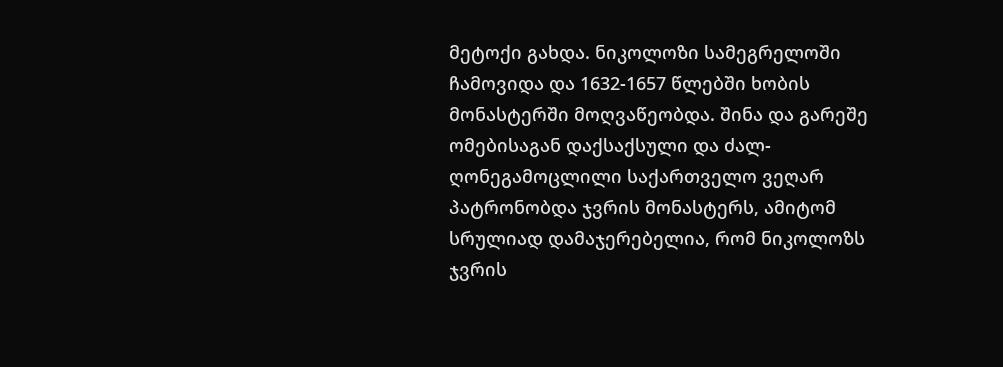მეტოქი გახდა. ნიკოლოზი სამეგრელოში ჩამოვიდა და 1632-1657 წლებში ხობის მონასტერში მოღვაწეობდა. შინა და გარეშე ომებისაგან დაქსაქსული და ძალ-ღონეგამოცლილი საქართველო ვეღარ პატრონობდა ჯვრის მონასტერს, ამიტომ სრულიად დამაჯერებელია, რომ ნიკოლოზს ჯვრის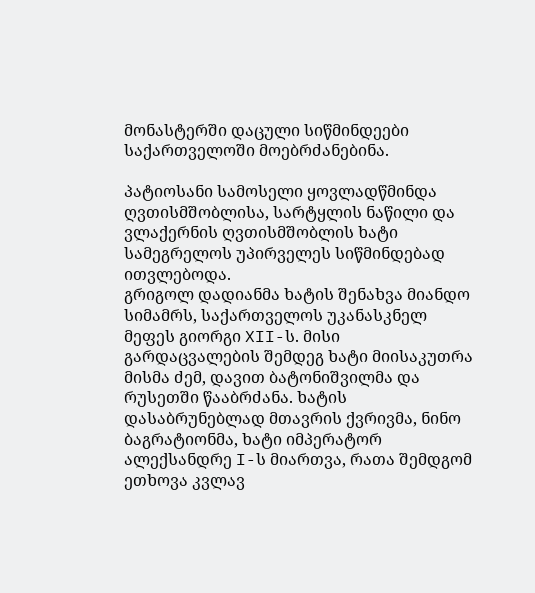მონასტერში დაცული სიწმინდეები საქართველოში მოებრძანებინა.

პატიოსანი სამოსელი ყოვლადწმინდა ღვთისმშობლისა, სარტყლის ნაწილი და ვლაქერნის ღვთისმშობლის ხატი სამეგრელოს უპირველეს სიწმინდებად ითვლებოდა.
გრიგოლ დადიანმა ხატის შენახვა მიანდო სიმამრს, საქართველოს უკანასკნელ მეფეს გიორგი XII-ს. მისი გარდაცვალების შემდეგ ხატი მიისაკუთრა მისმა ძემ, დავით ბატონიშვილმა და რუსეთში წააბრძანა. ხატის დასაბრუნებლად მთავრის ქვრივმა, ნინო ბაგრატიონმა, ხატი იმპერატორ ალექსანდრე I-ს მიართვა, რათა შემდგომ ეთხოვა კვლავ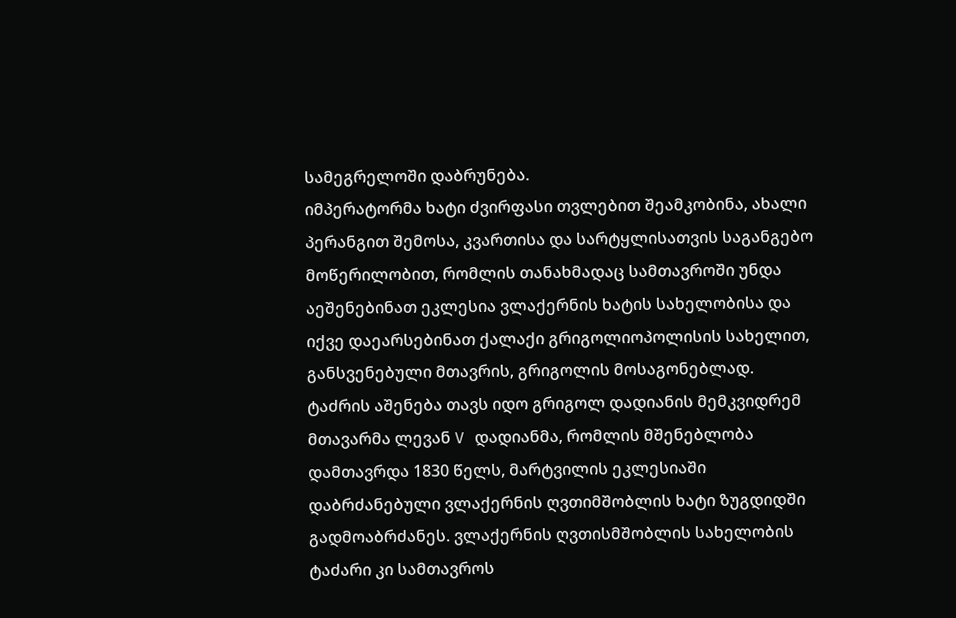სამეგრელოში დაბრუნება.
იმპერატორმა ხატი ძვირფასი თვლებით შეამკობინა, ახალი პერანგით შემოსა, კვართისა და სარტყლისათვის საგანგებო მოწერილობით, რომლის თანახმადაც სამთავროში უნდა აეშენებინათ ეკლესია ვლაქერნის ხატის სახელობისა და იქვე დაეარსებინათ ქალაქი გრიგოლიოპოლისის სახელით, განსვენებული მთავრის, გრიგოლის მოსაგონებლად. ტაძრის აშენება თავს იდო გრიგოლ დადიანის მემკვიდრემ მთავარმა ლევან V დადიანმა, რომლის მშენებლობა დამთავრდა 1830 წელს, მარტვილის ეკლესიაში დაბრძანებული ვლაქერნის ღვთიმშობლის ხატი ზუგდიდში გადმოაბრძანეს. ვლაქერნის ღვთისმშობლის სახელობის ტაძარი კი სამთავროს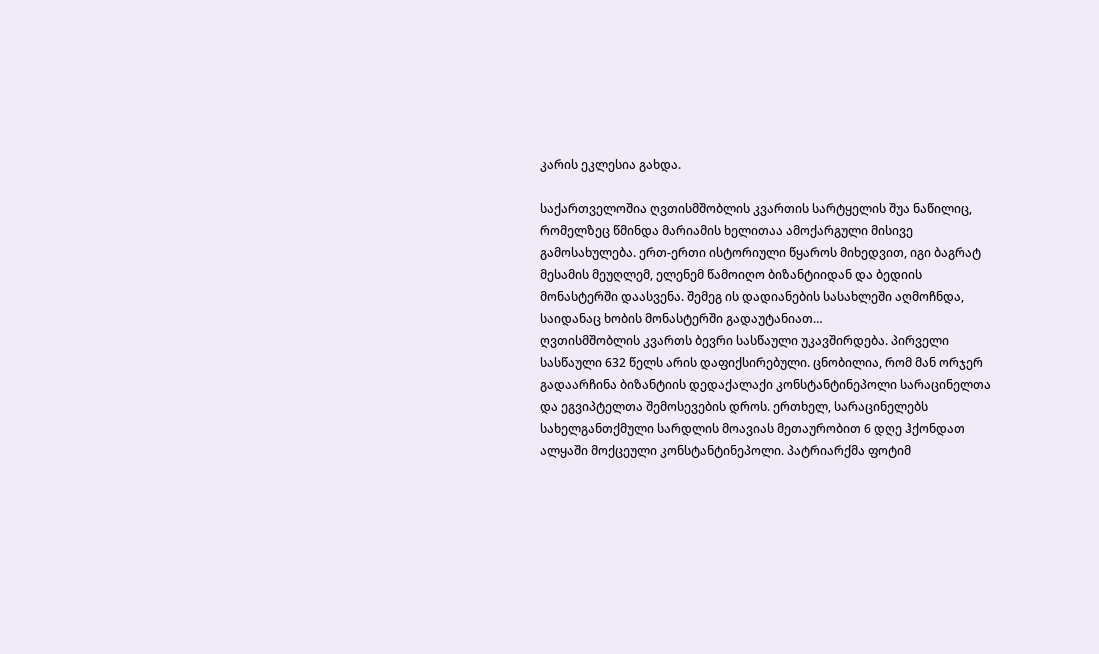კარის ეკლესია გახდა.

საქართველოშია ღვთისმშობლის კვართის სარტყელის შუა ნაწილიც, რომელზეც წმინდა მარიამის ხელითაა ამოქარგული მისივე გამოსახულება. ერთ-ერთი ისტორიული წყაროს მიხედვით, იგი ბაგრატ მესამის მეუღლემ, ელენემ წამოიღო ბიზანტიიდან და ბედიის მონასტერში დაასვენა. შემეგ ის დადიანების სასახლეში აღმოჩნდა, საიდანაც ხობის მონასტერში გადაუტანიათ…
ღვთისმშობლის კვართს ბევრი სასწაული უკავშირდება. პირველი სასწაული 632 წელს არის დაფიქსირებული. ცნობილია, რომ მან ორჯერ გადაარჩინა ბიზანტიის დედაქალაქი კონსტანტინეპოლი სარაცინელთა და ეგვიპტელთა შემოსევების დროს. ერთხელ, სარაცინელებს სახელგანთქმული სარდლის მოავიას მეთაურობით 6 დღე ჰქონდათ ალყაში მოქცეული კონსტანტინეპოლი. პატრიარქმა ფოტიმ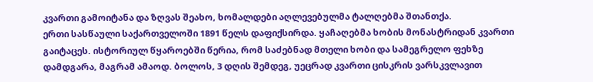კვართი გამოიტანა და ზღვას შეახო, ხომალდები აღლევებულმა ტალღებმა შთანთქა.
ერთი სასწაული საქართველოში 1891 წელს დაფიქსირდა. ყაჩაღებმა ხობის მონასტრიდან კვართი გაიტაცეს. ისტორიულ წყაროებში წერია, რომ საძებნად მთელი ხობი და სამეგრელო ფეხზე დამდგარა, მაგრამ ამაოდ. ბოლოს, 3 დღის შემდეგ, უეცრად კვართი ცისკრის ვარსკვლავით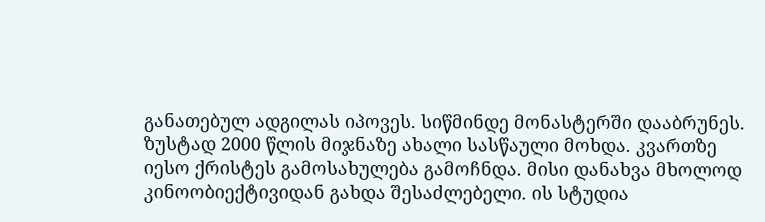განათებულ ადგილას იპოვეს. სიწმინდე მონასტერში დააბრუნეს.
ზუსტად 2000 წლის მიჯნაზე ახალი სასწაული მოხდა. კვართზე იესო ქრისტეს გამოსახულება გამოჩნდა. მისი დანახვა მხოლოდ კინოობიექტივიდან გახდა შესაძლებელი. ის სტუდია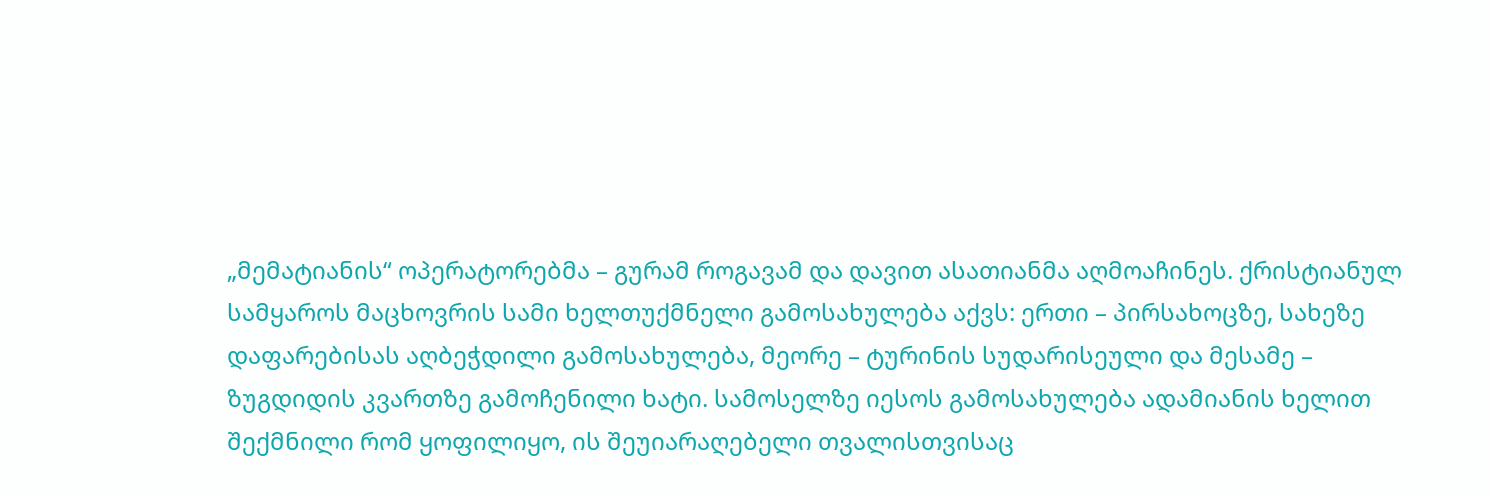„მემატიანის“ ოპერატორებმა – გურამ როგავამ და დავით ასათიანმა აღმოაჩინეს. ქრისტიანულ სამყაროს მაცხოვრის სამი ხელთუქმნელი გამოსახულება აქვს: ერთი – პირსახოცზე, სახეზე დაფარებისას აღბეჭდილი გამოსახულება, მეორე – ტურინის სუდარისეული და მესამე – ზუგდიდის კვართზე გამოჩენილი ხატი. სამოსელზე იესოს გამოსახულება ადამიანის ხელით შექმნილი რომ ყოფილიყო, ის შეუიარაღებელი თვალისთვისაც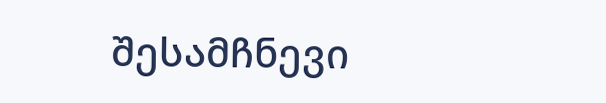შესამჩნევი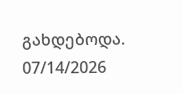გახდებოდა.
07/14/2026